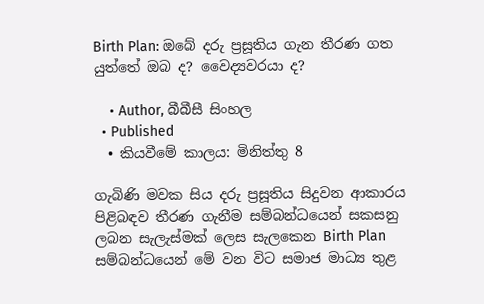Birth Plan: ඔබේ දරු ප්‍රසූතිය ගැන තීරණ ගත යුත්තේ ඔබ ද? වෛද්‍යවරයා ද?

    • Author, බීබීසී සිංහල
  • Published
  • කියවීමේ කාලය: මිනිත්තු 8

ගැබිණි මවක සිය දරු ප්‍රසූතිය සිදුවන ආකාරය පිළිබඳව තීරණ ගැනීම සම්බන්ධයෙන් සකසනු ලබන සැලැස්මක් ලෙස සැලකෙන Birth Plan සම්බන්ධයෙන් මේ වන විට සමාජ මාධ්‍ය තුළ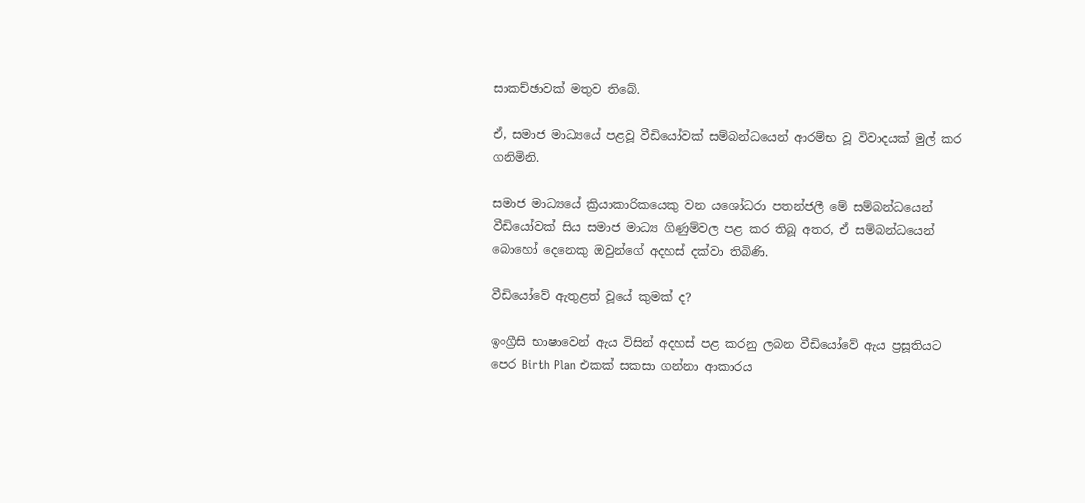සාකච්ඡාවක් මතුව තිබේ.

ඒ, සමාජ මාධ්‍යයේ පළවූ වීඩියෝවක් සම්බන්ධයෙන් ආරම්භ වූ විවාදයක් මුල් කර ගනිමිනි.

සමාජ මාධ්‍යයේ ක්‍රියාකාරිකයෙකු වන යශෝධරා පතන්ජලී මේ සම්බන්ධයෙන් වීඩියෝවක් සිය සමාජ මාධ්‍ය ගිණුම්වල පළ කර තිබූ අතර, ඒ සම්බන්ධයෙන් බොහෝ දෙනෙකු ඔවුන්ගේ අදහස් දක්වා තිබිණි.

වීඩියෝවේ ඇතුළත් වූයේ කුමක් ද?

ඉංග්‍රීසි භාෂාවෙන් ඇය විසින් අදහස් පළ කරනු ලබන වීඩියෝවේ ඇය ප්‍රසූතියට පෙර Birth Plan එකක් සකසා ගන්නා ආකාරය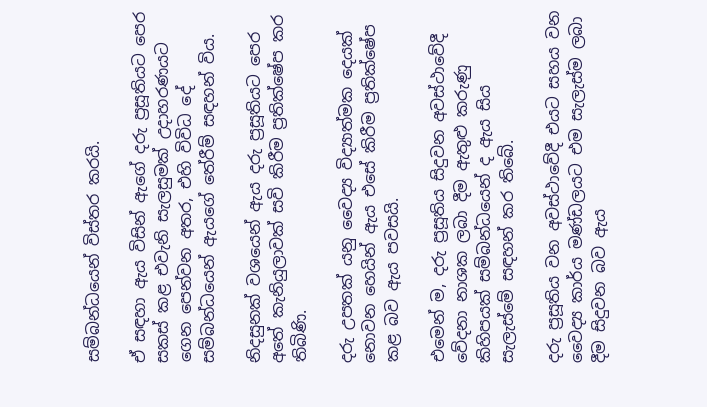සම්බන්ධයෙන් විස්තර කරයි.

ඒ සඳහා ඇය විසින් ඇගේ දරු ප්‍රසූතියට පෙර සකස් කළ එවැනි සැලසුමක් උදාහරණයට ගෙන පෙන්වන අතර, එහි විවිධ දේ සම්බන්ධයෙන් ඇයගේ තේරීම් සඳහන් විය.

නිදසුනක් වශයෙන් ඇය දරු ප්‍රසූතියට පෙර අතේ කැනියුලාවක් සවි කිරීම ප්‍රතික්ෂේප කර තිබිණි.

දරු උපතක් යනු වෛද්‍ය විද්‍යාත්මක දෙයක් නොවන හෙයින් ඇය එසේ කිරීම ප්‍රතික්ෂේප කළ බව ඇය පවසයි.

එමෙන් ම, දරු ප්‍රසූතිය සිදුවන අවස්ථාවේදී වේදනා නාශක ලබා දීම ඇතුළු කරුණු කිහිපයක් සම්බන්ධයෙන් ද ඇය සිය සැලැස්මේ සඳහන් කර තිබේ.

දරු ප්‍රසූතිය වන අවස්ථාවේදී එයට සහය වන වෛද්‍ය කාර්ය මණ්ඩලයට එම සැලැස්ම ලබා දීම සිදුවන බව ඇය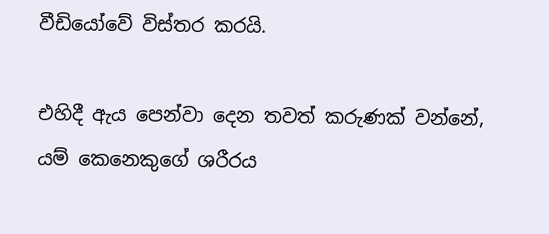වීඩියෝවේ විස්තර කරයි.

එහිදී ඇය පෙන්වා දෙන තවත් කරුණක් වන්නේ, යම් කෙනෙකුගේ ශරීරය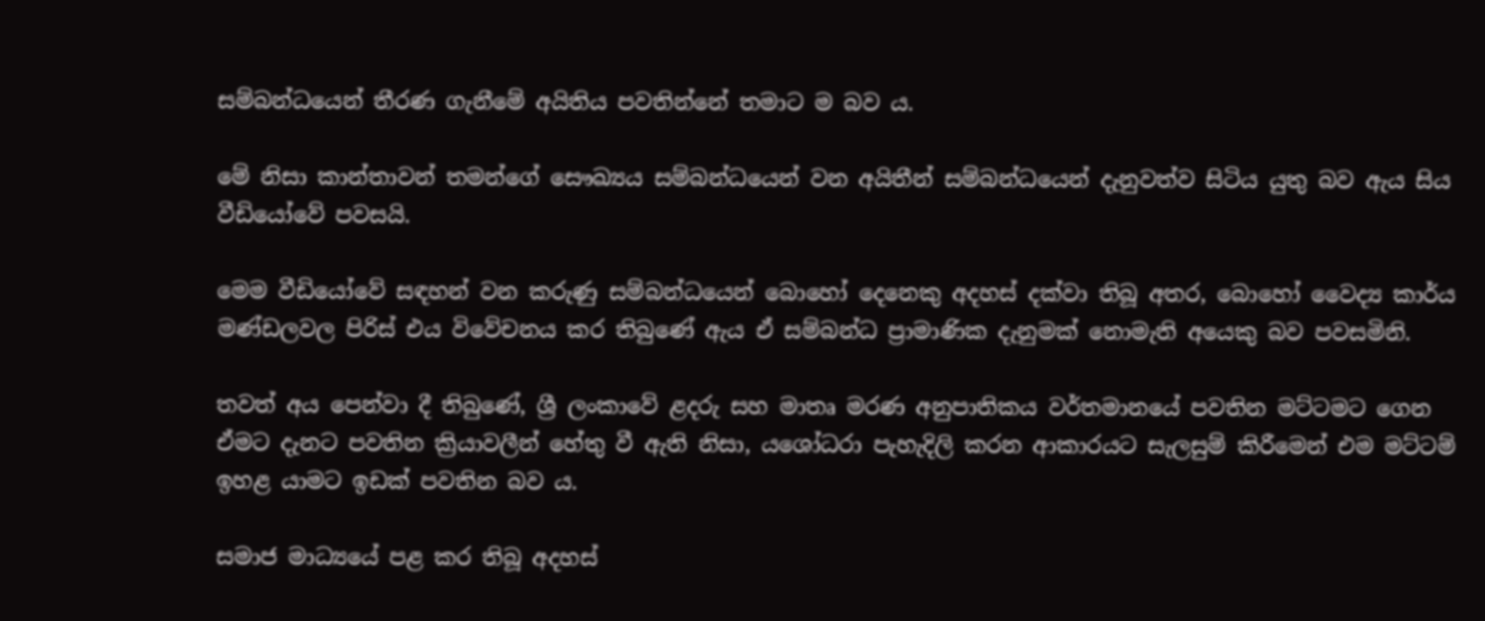සම්බන්ධයෙන් තීරණ ගැනීමේ අයිතිය පවතින්නේ තමාට ම බව ය.

මේ නිසා කාන්තාවන් තමන්ගේ සෞඛ්‍යය සම්බන්ධයෙන් වන අයිතීන් සම්බන්ධයෙන් දැනුවත්ව සිටිය යුතු බව ඇය සිය වීඩියෝවේ පවසයි.

මෙම වීඩියෝවේ සඳහන් වන කරුණු සම්බන්ධයෙන් බොහෝ දෙනෙකු අදහස් දක්වා තිබූ අතර, බොහෝ වෛද්‍ය කාර්ය මණ්ඩලවල පිරිස් එය විවේචනය කර තිබුණේ ඇය ඒ සම්බන්ධ ප්‍රාමාණික දැනුමක් නොමැති අයෙකු බව පවසමිනි.

තවත් අය පෙන්වා දී තිබුණේ, ශ්‍රී ලංකාවේ ළදරු සහ මාතෘ මරණ අනුපාතිකය වර්තමානයේ පවතින මට්ටමට ගෙන ඒමට දැනට පවතින ක්‍රියාවලීන් හේතු වී ඇති නිසා, යශෝධරා පැහැදිලි කරන ආකාරයට සැලසුම් කිරීමෙන් එම මට්ටම් ඉහළ යාමට ඉඩක් පවතින බව ය.

සමාජ මාධ්‍යයේ පළ කර තිබූ අදහස්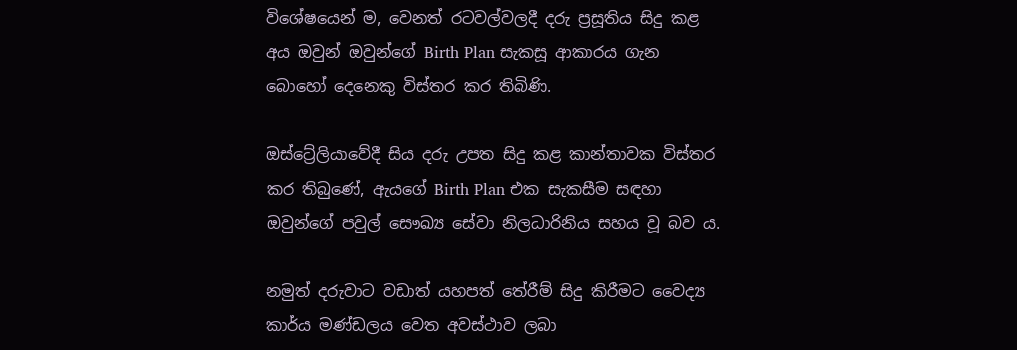විශේෂයෙන් ම, වෙනත් රටවල්වලදී දරු ප්‍රසූතිය සිදු කළ අය ඔවුන් ඔවුන්ගේ Birth Plan සැකසූ ආකාරය ගැන බොහෝ දෙනෙකු විස්තර කර තිබිණි.

ඔස්ට්‍රේලියාවේදී සිය දරු උපත සිදු කළ කාන්තාවක විස්තර කර තිබුණේ, ඇයගේ Birth Plan එක සැකසීම සඳහා ඔවුන්ගේ පවුල් සෞඛ්‍ය සේවා නිලධාරිනිය සහය වූ බව ය.

නමුත් දරුවාට වඩාත් යහපත් තේරීම් සිදු කිරීමට වෛද්‍ය කාර්ය මණ්ඩලය වෙත අවස්ථාව ලබා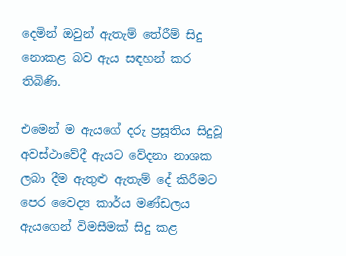දෙමින් ඔවුන් ඇතැම් තේරීම් සිදු නොකළ බව ඇය සඳහන් කර තිබිණි.

එමෙන් ම ඇයගේ දරු ප්‍රසූතිය සිදුවූ අවස්ථාවේදී ඇයට වේදනා නාශක ලබා දීම ඇතුළු ඇතැම් දේ කිරීමට පෙර වෛද්‍ය කාර්ය මණ්ඩලය ඇයගෙන් විමසීමක් සිදු කළ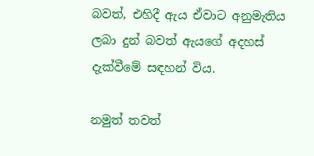බවත්, එහිදී ඇය ඒවාට අනුමැතිය ලබා දුන් බවත් ඇයගේ අදහස් දැක්වීමේ සඳහන් විය.

නමුත් තවත්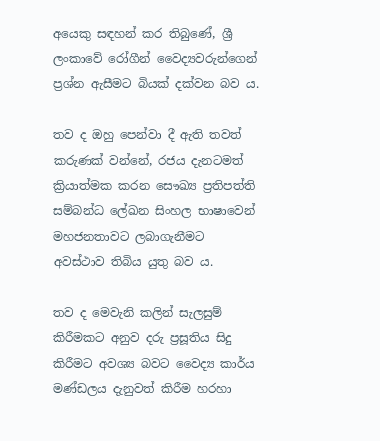අයෙකු සඳහන් කර තිබුණේ, ශ්‍රී ලංකාවේ රෝගීන් වෛද්‍යවරුන්ගෙන් ප්‍රශ්න ඇසීමට බියක් දක්වන බව ය.

තව ද ඔහු පෙන්වා දී ඇති තවත් කරුණක් වන්නේ, රජය දැනටමත් ක්‍රියාත්මක කරන සෞඛ්‍ය ප්‍රතිපත්ති සම්බන්ධ ලේඛන සිංහල භාෂාවෙන් මහජනතාවට ලබාගැනීමට අවස්ථාව තිබිය යුතු බව ය.

තව ද මෙවැනි කලින් සැලසුම් කිරීමකට අනුව දරු ප්‍රසූතිය සිදු කිරීමට අවශ්‍ය බවට වෛද්‍ය කාර්ය මණ්ඩලය දැනුවත් කිරීම හරහා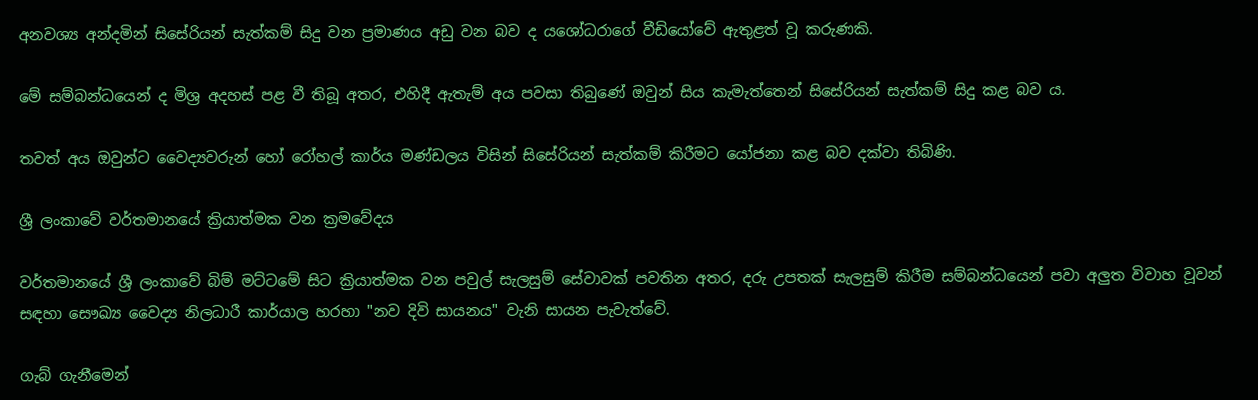අනවශ්‍ය අන්දමින් සිසේරියන් සැත්කම් සිදු වන ප්‍රමාණය අඩු වන බව ද යශෝධරාගේ වීඩියෝවේ ඇතුළත් වූ කරුණකි.

මේ සම්බන්ධයෙන් ද මිශ්‍ර අදහස් පළ වී තිබූ අතර, එහිදී ඇතැම් අය පවසා තිබුණේ ඔවුන් සිය කැමැත්තෙන් සිසේරියන් සැත්කම් සිදු කළ බව ය.

තවත් අය ඔවුන්ට වෛද්‍යවරුන් හෝ රෝහල් කාර්ය මණ්ඩලය විසින් සිසේරියන් සැත්කම් කිරීමට යෝජනා කළ බව දක්වා තිබිණි.

ශ්‍රී ලංකාවේ වර්තමානයේ ක්‍රියාත්මක වන ක්‍රමවේදය

වර්තමානයේ ශ්‍රී ලංකාවේ බිම් මට්ටමේ සිට ක්‍රියාත්මක වන පවුල් සැලසුම් සේවාවක් පවතින අතර, දරු උපතක් සැලසුම් කිරීම සම්බන්ධයෙන් පවා අලුත විවාහ වූවන් සඳහා සෞඛ්‍ය වෛද්‍ය නිලධාරී කාර්යාල හරහා "නව දිවි සායනය" වැනි සායන පැවැත්වේ.

ගැබ් ගැනීමෙන්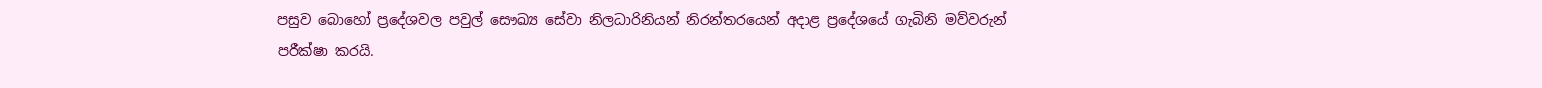පසුව බොහෝ ප්‍රදේශවල පවුල් සෞඛ්‍ය සේවා නිලධාරිනියන් නිරන්තරයෙන් අදාළ ප්‍රදේශයේ ගැබිනි මව්වරුන් පරීක්ෂා කරයි.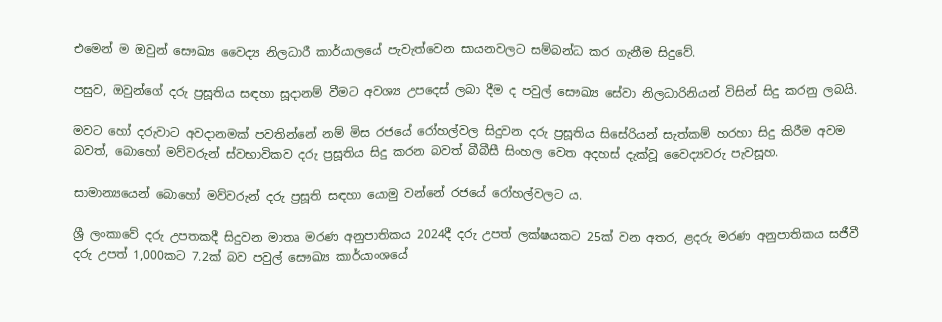එමෙන් ම ඔවුන් සෞඛ්‍ය වෛද්‍ය නිලධාරී කාර්යාලයේ පැවැත්වෙන සායනවලට සම්බන්ධ කර ගැනීම සිදුවේ.

පසුව, ඔවුන්ගේ දරු ප්‍රසූතිය සඳහා සූදානම් වීමට අවශ්‍ය උපදෙස් ලබා දීම ද පවුල් සෞඛ්‍ය සේවා නිලධාරිනියන් විසින් සිදු කරනු ලබයි.

මවට හෝ දරුවාට අවදානමක් පවතින්නේ නම් මිස රජයේ රෝහල්වල සිදුවන දරු ප්‍රසූතිය සිසේරියන් සැත්කම් හරහා සිදු කිරීම අවම බවත්, බොහෝ මව්වරුන් ස්වභාවිකව දරු ප්‍රසූතිය සිදු කරන බවත් බීබීසී සිංහල වෙත අදහස් දැක්වූ වෛද්‍යවරු පැවසූහ.

සාමාන්‍යයෙන් බොහෝ මව්වරුන් දරු ප්‍රසූති සඳහා යොමු වන්නේ රජයේ රෝහල්වලට ය.

ශ්‍රී ලංකාවේ දරු උපතකදී සිදුවන මාතෘ මරණ අනුපාතිකය 2024දී දරු උපත් ලක්ෂයකට 25ක් වන අතර, ළදරු මරණ අනුපාතිකය සජීවී දරු උපත් 1,000කට 7.2ක් බව පවුල් සෞඛ්‍ය කාර්යාංශයේ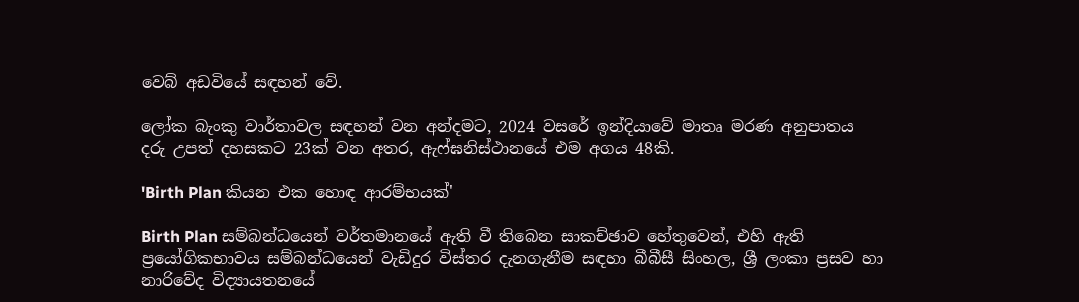වෙබ් අඩවියේ සඳහන් වේ.

ලෝක බැංකු වාර්තාවල සඳහන් වන අන්දමට, 2024 වසරේ ඉන්දියාවේ මාතෘ මරණ අනුපාතය දරු උපත් දහසකට 23ක් වන අතර, ඇෆ්ඝනිස්ථානයේ එම අගය 48කි.

'Birth Plan කියන එක හොඳ ආරම්භයක්'

Birth Plan සම්බන්ධයෙන් වර්තමානයේ ඇති වී තිබෙන සාකච්ඡාව හේතුවෙන්, එහි ඇති ප්‍රයෝගිකභාවය සම්බන්ධයෙන් වැඩිදුර විස්තර දැනගැනීම සඳහා බීබීසී සිංහල, ශ්‍රී ලංකා ප්‍රසව හා නාරිවේද විද්‍යායතනයේ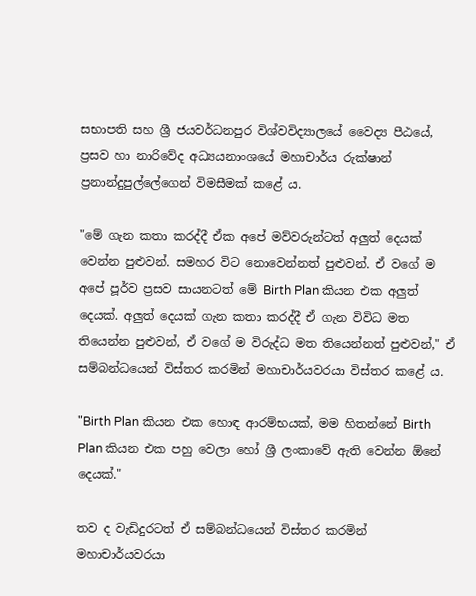සභාපති සහ ශ්‍රී ජයවර්ධනපුර විශ්වවිද්‍යාලයේ වෛද්‍ය පීඨයේ, ප්‍රසව හා නාරිවේද අධ්‍යයනාංශයේ මහාචාර්ය රුක්ෂාන් ප්‍රනාන්දුපුල්ලේගෙන් විමසීමක් කළේ ය.

"මේ ගැන කතා කරද්දී ඒක අපේ මව්වරුන්ටත් අලුත් දෙයක් වෙන්න පුළුවන්. සමහර විට නොවෙන්නත් පුළුවන්. ඒ වගේ ම අපේ පූර්ව ප්‍රසව සායනටත් මේ Birth Plan කියන එක අලුත් දෙයක්. අලුත් දෙයක් ගැන කතා කරද්දී ඒ ගැන විවිධ මත තියෙන්න පුළුවන්, ඒ වගේ ම විරුද්ධ මත තියෙන්නත් පුළුවන්," ඒ සම්බන්ධයෙන් විස්තර කරමින් මහාචාර්යවරයා විස්තර කළේ ය.

"Birth Plan කියන එක හොඳ ආරම්භයක්, මම හිතන්නේ Birth Plan කියන එක පහු වෙලා හෝ ශ්‍රී ලංකාවේ ඇති වෙන්න ඕනේ දෙයක්."

තව ද වැඩිදුරටත් ඒ සම්බන්ධයෙන් විස්තර කරමින් මහාචාර්යවරයා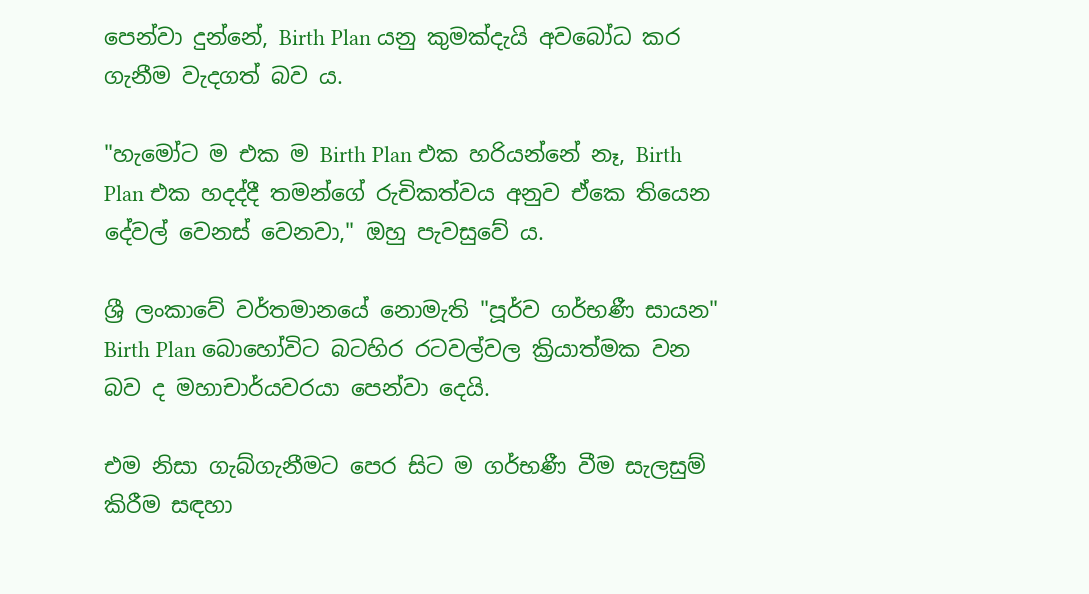පෙන්වා දුන්නේ, Birth Plan යනු කුමක්දැයි අවබෝධ කර ගැනීම වැදගත් බව ය.

"හැමෝට ම එක ම Birth Plan එක හරියන්නේ නෑ, Birth Plan එක හදද්දී තමන්ගේ රුචිකත්වය අනුව ඒකෙ තියෙන දේවල් වෙනස් වෙනවා," ඔහු පැවසුවේ ය.

ශ්‍රී ලංකාවේ වර්තමානයේ නොමැති "පූර්ව ගර්භණී සායන" Birth Plan බොහෝවිට බටහිර රටවල්වල ක්‍රියාත්මක වන බව ද මහාචාර්යවරයා පෙන්වා දෙයි.

එම නිසා ගැබ්ගැනීමට පෙර සිට ම ගර්භණී වීම සැලසුම් කිරීම සඳහා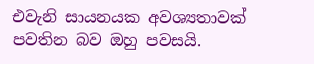එවැනි සායනයක අවශ්‍යතාවක් පවතින බව ඔහු පවසයි.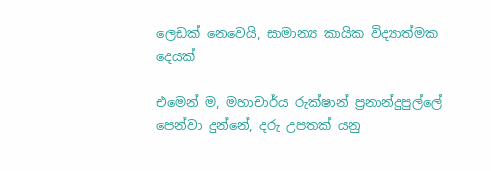ලෙඩක් නෙවෙයි, සාමාන්‍ය කායික විද්‍යාත්මක දෙයක්

එමෙන් ම, මහාචාර්ය රුක්ෂාන් ප්‍රනාන්දුපුල්ලේ පෙන්වා දුන්නේ, දරු උපතක් යනු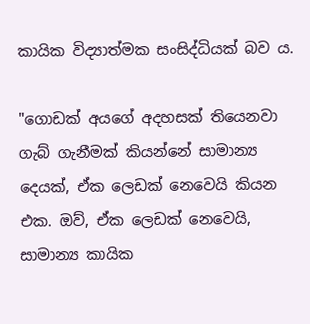කායික විද්‍යාත්මක සංසිද්ධියක් බව ය.

"ගොඩක් අයගේ අදහසක් තියෙනවා ගැබ් ගැනීමක් කියන්නේ සාමාන්‍ය දෙයක්, ඒක ලෙඩක් නෙවෙයි කියන එක. ඔව්, ඒක ලෙඩක් නෙවෙයි, සාමාන්‍ය කායික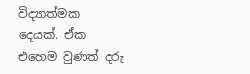විද්‍යාත්මක දෙයක්. ඒක එහෙම වුණත් දරු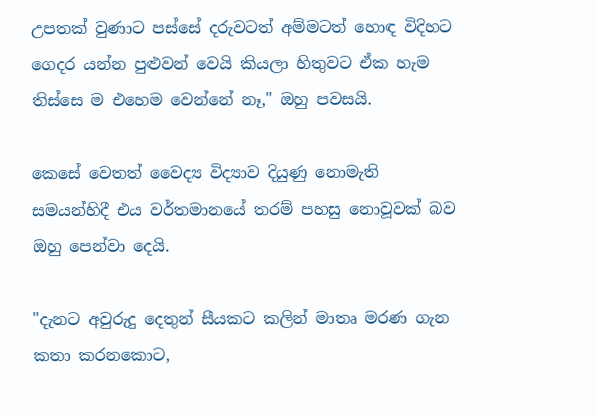උපතක් වුණාට පස්සේ දරුවටත් අම්මටත් හොඳ විදිහට ගෙදර යන්න පුළුවන් වෙයි කියලා හිතුවට ඒක හැම තිස්සෙ ම එහෙම වෙන්නේ නෑ," ඔහු පවසයි.

කෙසේ වෙතත් වෛද්‍ය විද්‍යාව දියුණු නොමැති සමයන්හිදී එය වර්තමානයේ තරම් පහසු නොවූවක් බව ඔහු පෙන්වා දෙයි.

"දැනට අවුරුදු දෙතුන් සීයකට කලින් මාතෘ මරණ ගැන කතා කරනකොට,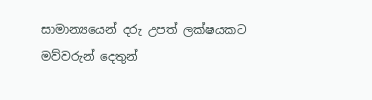සාමාන්‍යයෙන් දරු උපත් ලක්ෂයකට මව්වරුන් දෙතුන්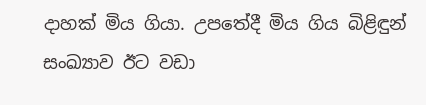දාහක් මිය ගියා. උපතේදී මිය ගිය බිළිඳුන් සංඛ්‍යාව ඊට වඩා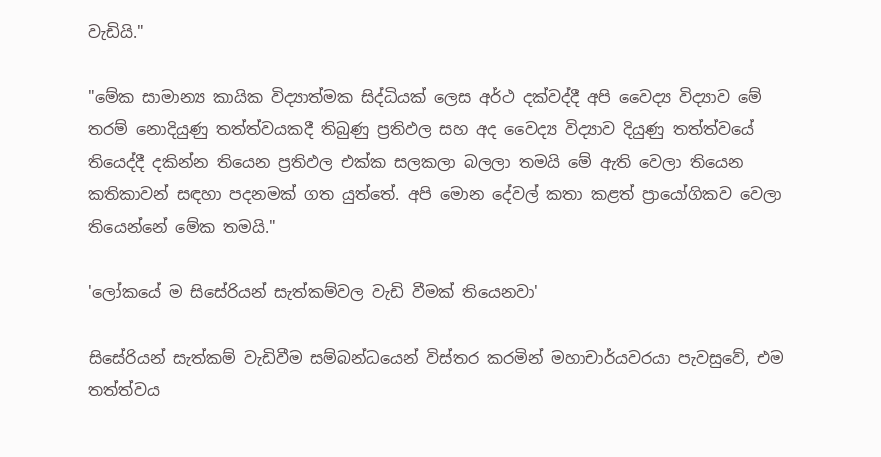වැඩියි."

"මේක සාමාන්‍ය කායික විද්‍යාත්මක සිද්ධියක් ලෙස අර්ථ දක්වද්දී අපි වෛද්‍ය විද්‍යාව මේ තරම් නොදියුණු තත්ත්වයකදී තිබුණු ප්‍රතිඵල සහ අද වෛද්‍ය විද්‍යාව දියුණු තත්ත්වයේ තියෙද්දී දකින්න තියෙන ප්‍රතිඵල එක්ක සලකලා බලලා තමයි මේ ඇති වෙලා තියෙන කතිකාවන් සඳහා පදනමක් ගත යුත්තේ. අපි මොන දේවල් කතා කළත් ප්‍රායෝගිකව වෙලා තියෙන්නේ මේක තමයි."

'ලෝකයේ ම සිසේරියන් සැත්කම්වල වැඩි වීමක් තියෙනවා'

සිසේරියන් සැත්කම් වැඩිවීම සම්බන්ධයෙන් විස්තර කරමින් මහාචාර්යවරයා පැවසුවේ, එම තත්ත්වය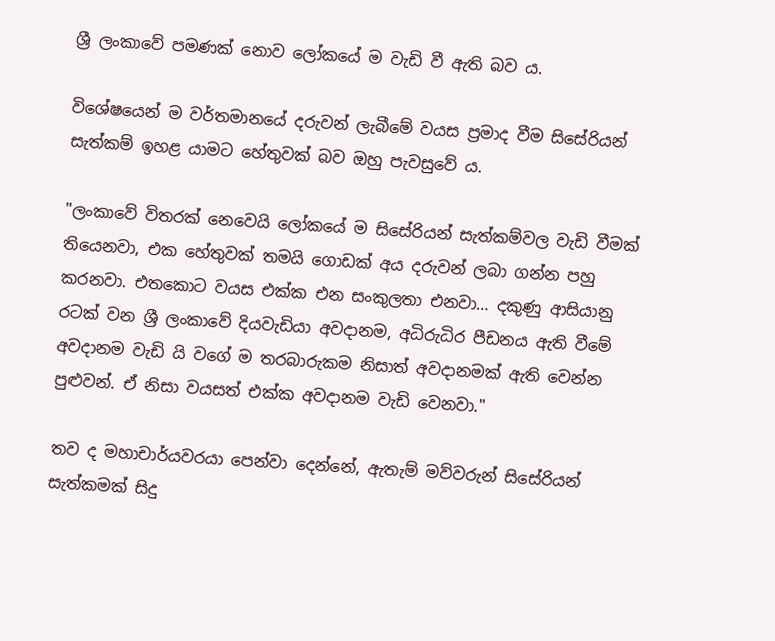ශ්‍රී ලංකාවේ පමණක් නොව ලෝකයේ ම වැඩි වී ඇති බව ය.

විශේෂයෙන් ම වර්තමානයේ දරුවන් ලැබීමේ වයස ප්‍රමාද වීම සිසේරියන් සැත්කම් ඉහළ යාමට හේතුවක් බව ඔහු පැවසුවේ ය.

"ලංකාවේ විතරක් නෙවෙයි ලෝකයේ ම සිසේරියන් සැත්කම්වල වැඩි වීමක් තියෙනවා, එක හේතුවක් තමයි ගොඩක් අය දරුවන් ලබා ගන්න පහු කරනවා. එතකොට වයස එක්ක එන සංකුලතා එනවා… දකුණු ආසියානු රටක් වන ශ්‍රී ලංකාවේ දියවැඩියා අවදානම, අධිරුධිර පීඩනය ඇති වීමේ අවදානම වැඩි යි වගේ ම තරබාරුකම නිසාත් අවදානමක් ඇති වෙන්න පුළුවන්. ඒ නිසා වයසත් එක්ක අවදානම වැඩි වෙනවා."

තව ද මහාචාර්යවරයා පෙන්වා දෙන්නේ, ඇතැම් මව්වරුන් සිසේරියන් සැත්කමක් සිදු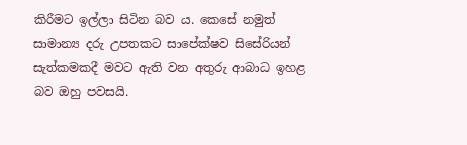කිරීමට ඉල්ලා සිටින බව ය. කෙසේ නමුත් සාමාන්‍ය දරු උපතකට සාපේක්ෂව සිසේරියන් සැත්කමකදී මවට ඇති වන අතුරු ආබාධ ඉහළ බව ඔහු පවසයි.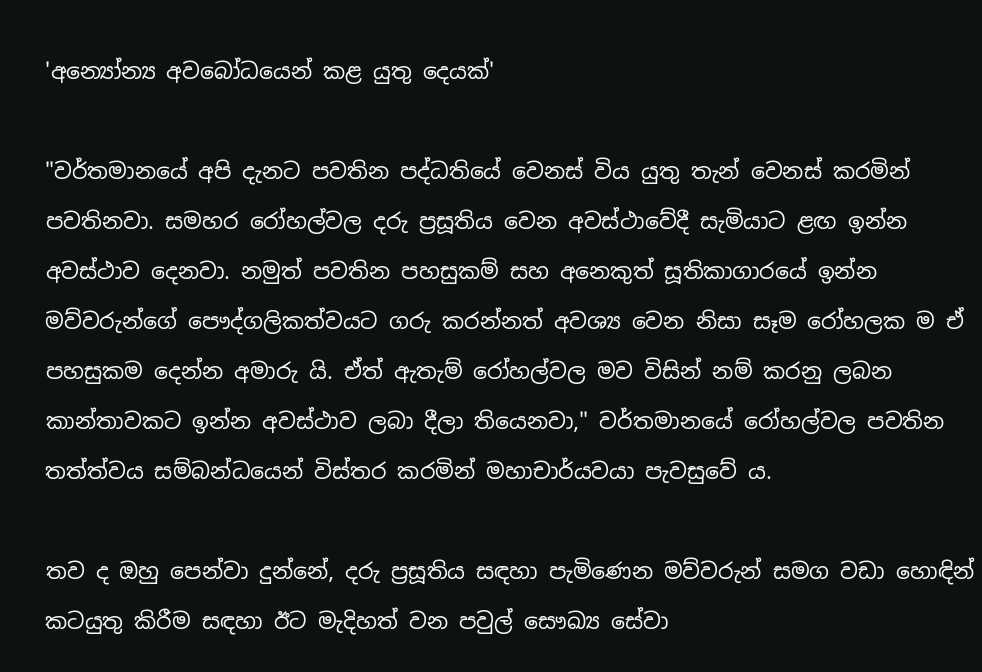'අන්‍යෝන්‍ය අවබෝධයෙන් කළ යුතු දෙයක්'

"වර්තමානයේ අපි දැනට පවතින පද්ධතියේ වෙනස් විය යුතු තැන් වෙනස් කරමින් පවතිනවා. සමහර රෝහල්වල දරු ප්‍රසූතිය වෙන අවස්ථාවේදී සැමියාට ළඟ ඉන්න අවස්ථාව දෙනවා. නමුත් පවතින පහසුකම් සහ අනෙකුත් සූතිකාගාරයේ ඉන්න මව්වරුන්ගේ පෞද්ගලිකත්වයට ගරු කරන්නත් අවශ්‍ය වෙන නිසා සෑම රෝහලක ම ඒ පහසුකම දෙන්න අමාරු යි. ඒත් ඇතැම් රෝහල්වල මව විසින් නම් කරනු ලබන කාන්තාවකට ඉන්න අවස්ථාව ලබා දීලා තියෙනවා," වර්තමානයේ රෝහල්වල පවතින තත්ත්වය සම්බන්ධයෙන් විස්තර කරමින් මහාචාර්යවයා පැවසුවේ ය.

තව ද ඔහු පෙන්වා දුන්නේ, දරු ප්‍රසූතිය සඳහා පැමිණෙන මව්වරුන් සමග වඩා හොඳින් කටයුතු කිරීම සඳහා ඊට මැදිහත් වන පවුල් සෞඛ්‍ය සේවා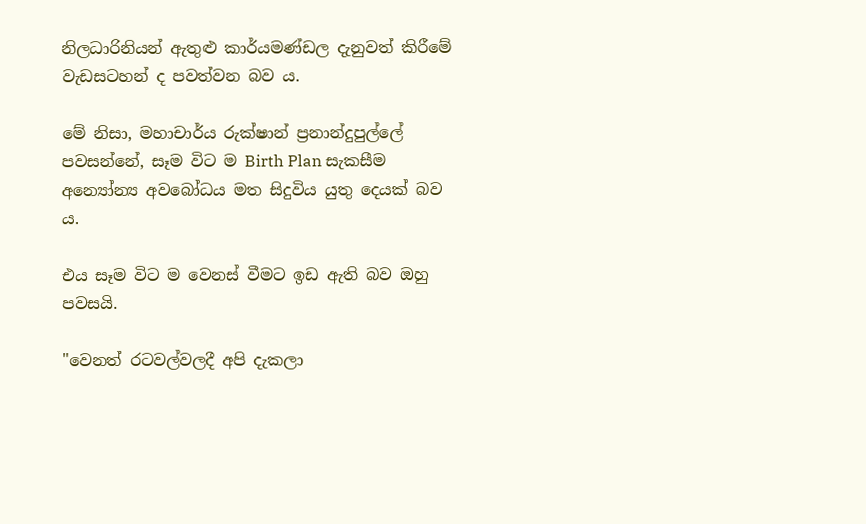නිලධාරිනියන් ඇතුළු කාර්යමණ්ඩල දැනුවත් කිරීමේ වැඩසටහන් ද පවත්වන බව ය.

මේ නිසා, මහාචාර්ය රුක්ෂාන් ප්‍රනාන්දුපුල්ලේ පවසන්නේ, සෑම විට ම Birth Plan සැකසීම අන්‍යෝන්‍ය අවබෝධය මත සිදුවිය යුතු දෙයක් බව ය.

එය සෑම විට ම වෙනස් වීමට ඉඩ ඇති බව ඔහු පවසයි.

"වෙනත් රටවල්වලදී අපි දැකලා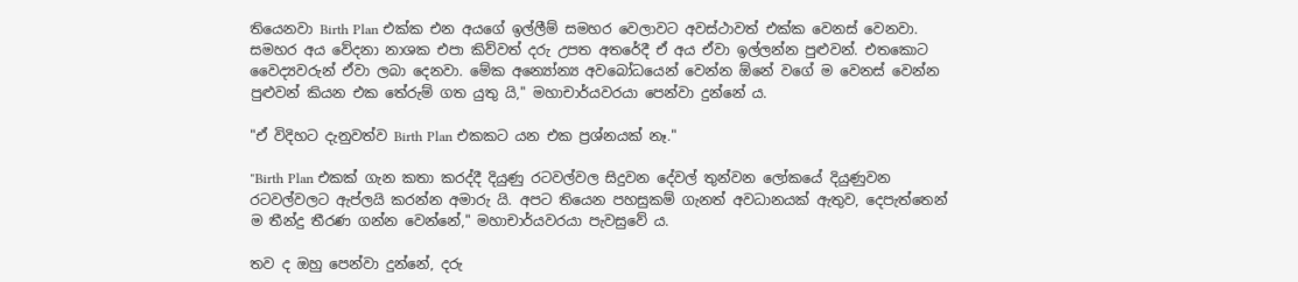තියෙනවා Birth Plan එක්ක එන අයගේ ඉල්ලීම් සමහර වෙලාවට අවස්ථාවත් එක්ක වෙනස් වෙනවා. සමහර අය වේදනා නාශක එපා කිව්වත් දරු උපත අතරේදී ඒ අය ඒවා ඉල්ලන්න පුළුවන්. එතකොට වෛද්‍යවරුන් ඒවා ලබා දෙනවා. මේක අන්‍යෝන්‍ය අවබෝධයෙන් වෙන්න ඕනේ වගේ ම වෙනස් වෙන්න පුළුවන් කියන එක තේරුම් ගත යුතු යි," මහාචාර්යවරයා පෙන්වා දුන්නේ ය.

"ඒ විදිහට දැනුවත්ව Birth Plan එකකට යන එක ප්‍රශ්නයක් නෑ."

"Birth Plan එකක් ගැන කතා කරද්දී දියුණු රටවල්වල සිදුවන දේවල් තුන්වන ලෝකයේ දියුණුවන රටවල්වලට ඇප්ලයි කරන්න අමාරු යි. අපට තියෙන පහසුකම් ගැනත් අවධානයක් ඇතුව, දෙපැත්තෙන් ම තීන්දු තීරණ ගන්න වෙන්නේ," මහාචාර්යවරයා පැවසුවේ ය.

තව ද ඔහු පෙන්වා දුන්නේ, දරු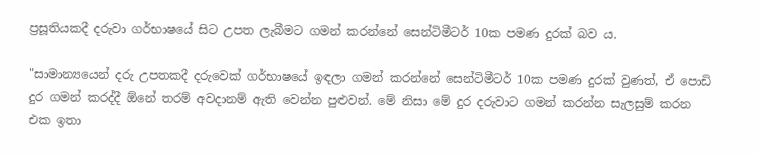ප්‍රසූතියකදී දරුවා ගර්භාෂයේ සිට උපත ලැබීමට ගමන් කරන්නේ සෙන්ටිමීටර් 10ක පමණ දුරක් බව ය.

"සාමාන්‍යයෙන් දරු උපතකදී දරුවෙක් ගර්භාෂයේ ඉඳලා ගමන් කරන්නේ සෙන්ටිමීටර් 10ක පමණ දුරක් වුණත්, ඒ පොඩි දුර ගමන් කරද්දී ඕනේ තරම් අවදානම් ඇති වෙන්න පුළුවන්. මේ නිසා මේ දුර දරුවාට ගමන් කරන්න සැලසුම් කරන එක ඉතා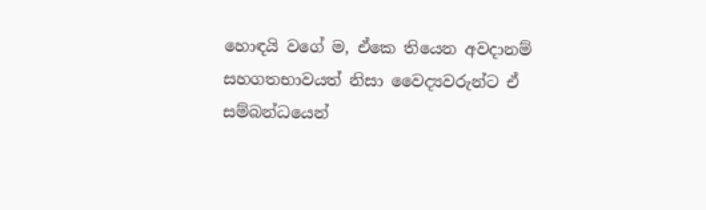හොඳයි වගේ ම, ඒකෙ තියෙන අවදානම් සහගතභාවයත් නිසා වෛද්‍යවරුන්ට ඒ සම්බන්ධයෙන්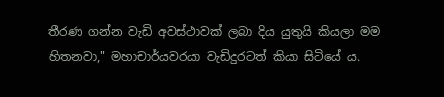තීරණ ගන්න වැඩි අවස්ථාවක් ලබා දිය යුතුයි කියලා මම හිතනවා," මහාචාර්යවරයා වැඩිදුරටත් කියා සිටියේ ය.